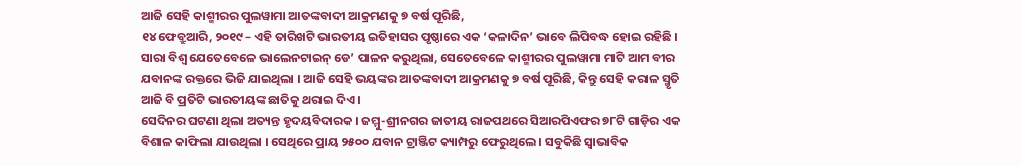ଆଜି ସେହି କାଶ୍ମୀରର ପୁଲୱାମା ଆତଙ୍କବାଦୀ ଆକ୍ରମଣକୁ ୭ ବର୍ଷ ପୂରିଛି,
୧୪ ଫେବ୍ରୁଆରି, ୨୦୧୯ – ଏହି ତାରିଖଟି ଭାରତୀୟ ଇତିହାସର ପୃଷ୍ଠାରେ ଏକ ‘କଳାଦିନ’ ଭାବେ ଲିପିବଦ୍ଧ ହୋଇ ରହିଛି । ସାରା ବିଶ୍ୱ ଯେତେବେଳେ ଭାଲେନଟାଇନ୍ ଡେ’ ପାଳନ କରୁଥିଲା, ସେତେବେଳେ କାଶ୍ମୀରର ପୁଲୱାମା ମାଟି ଆମ ବୀର ଯବାନଙ୍କ ରକ୍ତରେ ଭିଜି ଯାଇଥିଲା । ଆଜି ସେହି ଭୟଙ୍କର ଆତଙ୍କବାଦୀ ଆକ୍ରମଣକୁ ୭ ବର୍ଷ ପୂରିଛି, କିନ୍ତୁ ସେହି କରାଳ ସ୍ମୃତି ଆଜି ବି ପ୍ରତିଟି ଭାରତୀୟଙ୍କ ଛାତିକୁ ଥରାଇ ଦିଏ ।
ସେଦିନର ଘଟଣା ଥିଲା ଅତ୍ୟନ୍ତ ହୃଦୟବିଦାରକ । ଜମ୍ମୁ-ଶ୍ରୀନଗର ଜାତୀୟ ରାଜପଥରେ ସିଆରପିଏଫର ୭୮ଟି ଗାଡ଼ିର ଏକ ବିଶାଳ କାଫିଲା ଯାଉଥିଲା । ସେଥିରେ ପ୍ରାୟ ୨୫୦୦ ଯବାନ ଟ୍ରାଞ୍ଜିଟ କ୍ୟାମ୍ପରୁ ଫେରୁଥିଲେ । ସବୁକିଛି ସ୍ୱାଭାବିକ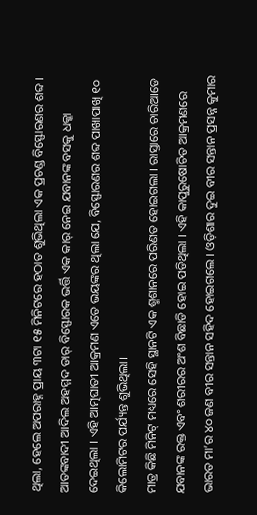ଥିଲା, ହେଲେ ଅପରାହ୍ନ ପ୍ରାୟ ୩ଟା ୧୫ ମିନିଟରେ ହଠାତ ଶୁଭିଥିଲା ଏକ ପ୍ରଚଣ୍ଡ ବିସ୍ଫୋରଣର ଶବ୍ଦ । ଆତଙ୍କବାଦୀ ଆଦିଲ ଅହମ୍ମଦ ଡାର୍ ବିସ୍ଫୋରକ ଭର୍ତ୍ତି ଏକ କାର୍ ନେଇ ଯବାନଙ୍କ ବସକୁ ଧକ୍କା ଦେଇଥିଲା । ଏହି ଆତ୍ମଘାତୀ ଆକ୍ରମଣ ଏତେ ଭୟଙ୍କର ଥିଲା ଯେ, ବିସ୍ଫୋରଣର ଶବ୍ଦ ପାଖାପାଖି ୧୦ କିଲୋମିଟର ପର୍ଯ୍ୟନ୍ତ ଶୁଭିଥିଲା।
ମାତ୍ର କିଛି ମିନିଟ୍ ମଧ୍ୟରେ ସେହି ସ୍ଥାନଟି ଏକ ଶ୍ମଶାନରେ ପରିଣତ ହୋଇଗଲା । ରାସ୍ତାରେ ଚାରିଆଡେ ଯବାନଙ୍କ ରକ୍ତ ଏବଂ ଶରୀରର ଅଂଶ ବିଛାଡି ହୋଇ ପଡିଥିଲା । ଏହି କାପୁରୁଷୋଚିତ ଆକ୍ରମଣରେ ଭାରତ ମା’ର ୪୦ ଜଣ ବୀର ସନ୍ତାନ ସହିଦ ହୋଇଗଲେ । ଓଡ଼ିଶାର ଦୁଇ ବୀର ସନ୍ତାନ ପ୍ରସନ୍ନ କୁମାର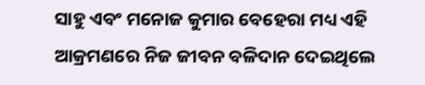ସାହୁ ଏବଂ ମନୋଜ କୁମାର ବେହେରା ମଧ୍ୟ ଏହି ଆକ୍ରମଣରେ ନିଜ ଜୀବନ ବଳିଦାନ ଦେଇଥିଲେ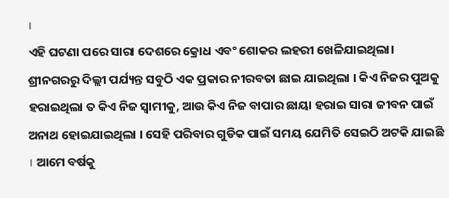।
ଏହି ଘଟଣା ପରେ ସାରା ଦେଶରେ କ୍ରୋଧ ଏବଂ ଶୋକର ଲହରୀ ଖେଳିଯାଇଥିଲା। ଶ୍ରୀନଗରରୁ ଦିଲ୍ଲୀ ପର୍ଯ୍ୟନ୍ତ ସବୁଠି ଏକ ପ୍ରକାର ନୀରବତା ଛାଇ ଯାଇଥିଲା । କିଏ ନିଜର ପୁଅକୁ ହରାଇଥିଲା ତ କିଏ ନିଜ ସ୍ୱାମୀକୁ, ଆଉ କିଏ ନିଜ ବାପାର ଛାୟା ହରାଇ ସାରା ଜୀବନ ପାଇଁ ଅନାଥ ହୋଇଯାଇଥିଲା । ସେହି ପରିବାର ଗୁଡିକ ପାଇଁ ସମୟ ଯେମିତି ସେଇଠି ଅଟକି ଯାଇଛି । ଆମେ ବର୍ଷକୁ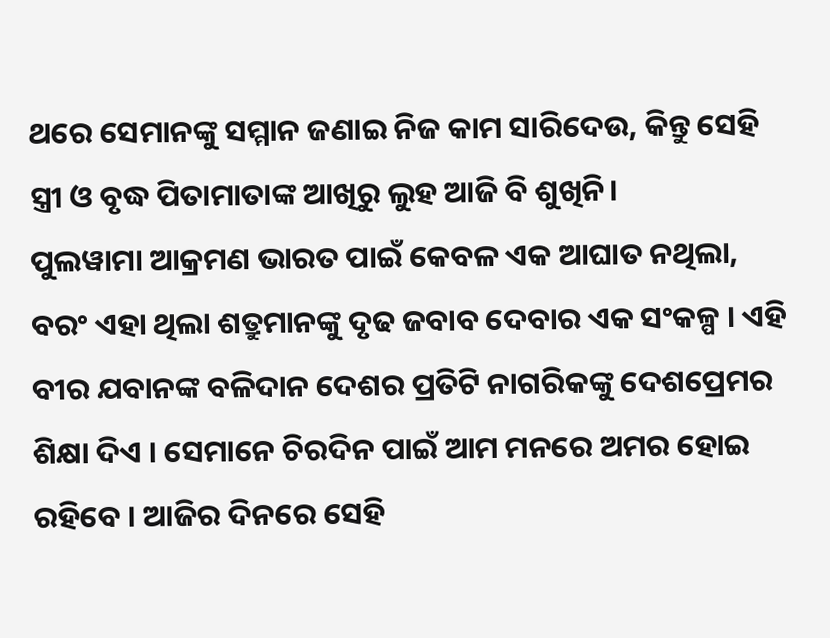ଥରେ ସେମାନଙ୍କୁ ସମ୍ମାନ ଜଣାଇ ନିଜ କାମ ସାରିଦେଉ, କିନ୍ତୁ ସେହି ସ୍ତ୍ରୀ ଓ ବୃଦ୍ଧ ପିତାମାତାଙ୍କ ଆଖିରୁ ଲୁହ ଆଜି ବି ଶୁଖିନି।
ପୁଲୱାମା ଆକ୍ରମଣ ଭାରତ ପାଇଁ କେବଳ ଏକ ଆଘାତ ନଥିଲା, ବରଂ ଏହା ଥିଲା ଶତ୍ରୁମାନଙ୍କୁ ଦୃଢ ଜବାବ ଦେବାର ଏକ ସଂକଳ୍ପ । ଏହି ବୀର ଯବାନଙ୍କ ବଳିଦାନ ଦେଶର ପ୍ରତିଟି ନାଗରିକଙ୍କୁ ଦେଶପ୍ରେମର ଶିକ୍ଷା ଦିଏ । ସେମାନେ ଚିରଦିନ ପାଇଁ ଆମ ମନରେ ଅମର ହୋଇ ରହିବେ । ଆଜିର ଦିନରେ ସେହି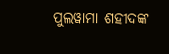ପୁଲୱାମା ଶହୀଦଙ୍କ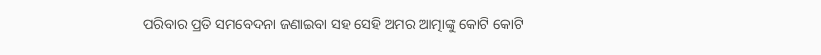ପରିବାର ପ୍ରତି ସମବେଦନା ଜଣାଇବା ସହ ସେହି ଅମର ଆତ୍ମାଙ୍କୁ କୋଟି କୋଟି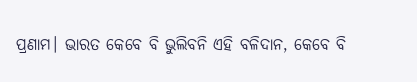ପ୍ରଣାମ। ଭାରତ କେବେ ବି ଭୁଲିବନି ଏହି ବଳିଦାନ, କେବେ ବି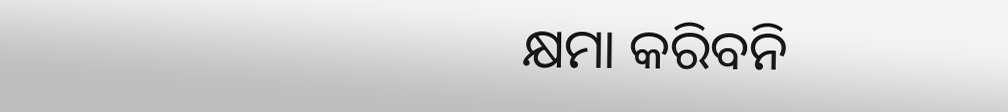କ୍ଷମା କରିବନି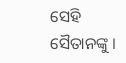ସେହି ସୈତାନଙ୍କୁ ।